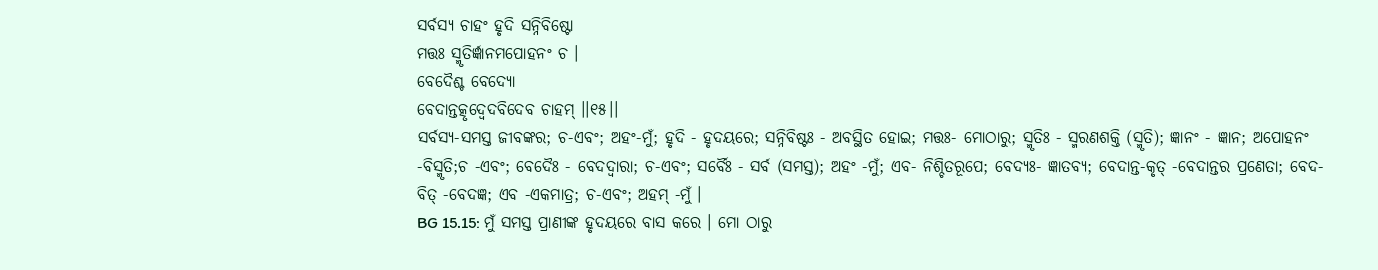ସର୍ବସ୍ୟ ଚାହଂ ହୃଦି ସନ୍ନିବିଷ୍ଟୋ
ମତ୍ତଃ ସ୍ମୃତିର୍ଜ୍ଞାନମପୋହନଂ ଚ ।
ବେଦୈଶ୍ଚ ବେଦ୍ୟୋ
ବେଦାନ୍ତତ୍କୃଦ୍ବେଦବିଦେବ ଚାହମ୍ ।।୧୫।।
ସର୍ବସ୍ୟ-ସମସ୍ତ ଜୀବଙ୍କର; ଚ-ଏବଂ; ଅହଂ-ମୁଁ; ହୃଦି - ହୃଦୟରେ; ସନ୍ନିବିଷ୍ଟଃ - ଅବସ୍ଥିତ ହୋଇ; ମତ୍ତଃ- ମୋଠାରୁ; ସ୍ମୃତିଃ - ସ୍ମରଣଶକ୍ତି (ସ୍ମୃତି); ଜ୍ଞାନଂ - ଜ୍ଞାନ; ଅପୋହନଂ -ବିସ୍ମୃତି;ଚ -ଏବଂ; ବେଦୈଃ - ବେଦଦ୍ୱାରା; ଚ-ଏବଂ; ସର୍ବୈଃ - ସର୍ବ (ସମସ୍ତ); ଅହଂ -ମୁଁ; ଏବ- ନିଶ୍ଚିତରୂପେ; ବେଦ୍ୟଃ- ଜ୍ଞାତବ୍ୟ; ବେଦାନ୍ତ-କୃତ୍ -ବେଦାନ୍ତର ପ୍ରଣେତା; ବେଦ-ବିତ୍ -ବେଦଜ୍ଞ; ଏବ -ଏକମାତ୍ର; ଚ-ଏବଂ; ଅହମ୍ -ମୁଁ ।
BG 15.15: ମୁଁ ସମସ୍ତ ପ୍ରାଣୀଙ୍କ ହୃଦୟରେ ବାସ କରେ । ମୋ ଠାରୁ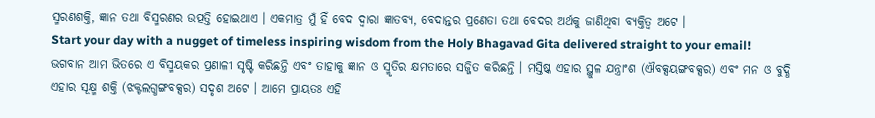ସ୍ମରଣଶକ୍ତି, ଜ୍ଞାନ ତଥା ବିସ୍ମରଣର ଉତ୍ପତ୍ତି ହୋଇଥାଏ । ଏକମାତ୍ର ମୁଁ ହିଁ ବେଦ ଦ୍ୱାରା ଜ୍ଞାତବ୍ୟ, ବେଦାନ୍ତର ପ୍ରଣେତା ତଥା ବେଦର ଅର୍ଥକୁ ଜାଣିଥିବା ବ୍ୟକ୍ତିତ୍ୱ ଅଟେ ।
Start your day with a nugget of timeless inspiring wisdom from the Holy Bhagavad Gita delivered straight to your email!
ଭଗବାନ ଆମ ଭିତରେ ଏ ବିସ୍ମୟକର ପ୍ରଣାଳୀ ସୃଷ୍ଟି କରିଛନ୍ତି ଏବଂ ତାହାକୁ ଜ୍ଞାନ ଓ ସ୍ମୃତିର କ୍ଷମତାରେ ସଜ୍ଜିତ କରିଛନ୍ତି । ମସ୍ତିଷ୍କ ଏହାର ସ୍ଥୁଳ ଯନ୍ତ୍ରାଂଶ (ଐବକ୍ସୟଙ୍ଗବକ୍ସର) ଏବଂ ମନ ଓ ବୁଦ୍ଧି ଏହାର ସୂକ୍ଷ୍ମ ଶକ୍ତି (ଝକ୍ଟଲଗ୍ଧଙ୍ଗବକ୍ସର) ସଦୃଶ ଅଟେ । ଆମେ ପ୍ରାୟତଃ ଏହି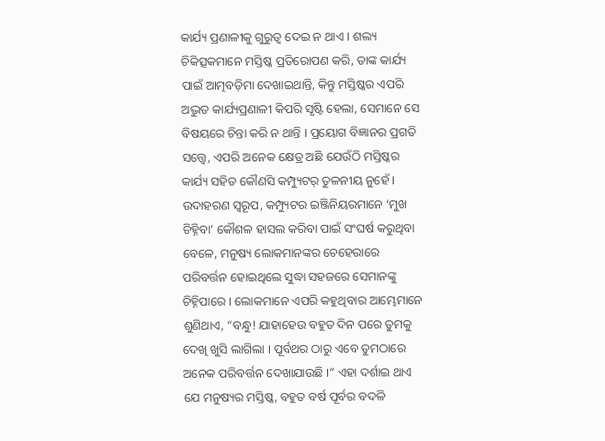କାର୍ଯ୍ୟ ପ୍ରଣାଳୀକୁ ଗୁରୁତ୍ୱ ଦେଇ ନ ଥାଏ । ଶଲ୍ୟ ଚିକିତ୍ସକମାନେ ମସ୍ତିଷ୍କ ପ୍ରତିରୋପଣ କରି, ତାଙ୍କ କାର୍ଯ୍ୟ ପାଇଁ ଆତ୍ମବଡ଼ିମା ଦେଖାଇଥାନ୍ତି, କିନ୍ତୁ ମସ୍ତିଷ୍କର ଏପରି ଅଦ୍ଭୁତ କାର୍ଯ୍ୟପ୍ରଣାଳୀ କିପରି ସୃଷ୍ଟି ହେଲା, ସେମାନେ ସେ ବିଷୟରେ ଚିନ୍ତା କରି ନ ଥାନ୍ତି । ପ୍ରୟୋଗ ବିଜ୍ଞାନର ପ୍ରଗତି ସତ୍ତ୍ୱେ, ଏପରି ଅନେକ କ୍ଷେତ୍ର ଅଛି ଯେଉଁଠି ମସ୍ତିଷ୍କର କାର୍ଯ୍ୟ ସହିତ କୌଣସି କମ୍ପ୍ୟୁଟର୍ ତୁଳନୀୟ ନୁହେଁ । ଉଦାହରଣ ସ୍ୱରୂପ, କମ୍ପ୍ୟୁଟର ଇଞ୍ଜିନିୟରମାନେ ‘ମୁଖ ଚିହ୍ନିବା’ କୌଶଳ ହାସଲ କରିବା ପାଇଁ ସଂଘର୍ଷ କରୁଥିବା ବେଳେ, ମନୁଷ୍ୟ ଲୋକମାନଙ୍କର ଚେହେରାରେ ପରିବର୍ତ୍ତନ ହୋଇଥିଲେ ସୁଦ୍ଧା ସହଜରେ ସେମାନଙ୍କୁ ଚିହ୍ନିପାରେ । ଲୋକମାନେ ଏପରି କହୁଥିବାର ଆମ୍ଭେମାନେ ଶୁଣିଥାଏ, “ବନ୍ଧୁ! ଯାହାହେଉ ବହୁତ ଦିନ ପରେ ତୁମକୁ ଦେଖି ଖୁସି ଲାଗିଲା । ପୂର୍ବଥର ଠାରୁ ଏବେ ତୁମଠାରେ ଅନେକ ପରିବର୍ତ୍ତନ ଦେଖାଯାଉଛି ।” ଏହା ଦର୍ଶାଇ ଥାଏ ଯେ ମନୁଷ୍ୟର ମସ୍ତିଷ୍କ, ବହୁତ ବର୍ଷ ପୂର୍ବର ବଦଳି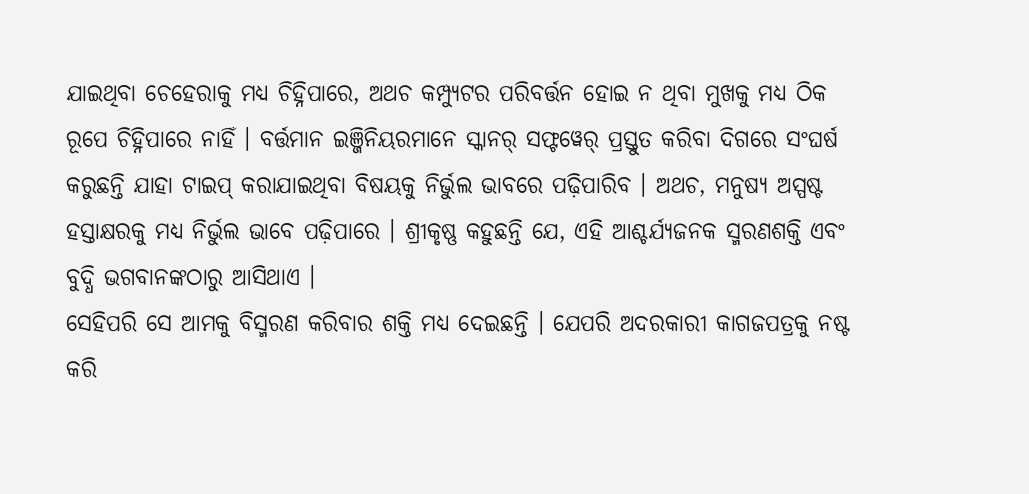ଯାଇଥିବା ଚେହେରାକୁ ମଧ୍ୟ ଚିହ୍ନିପାରେ, ଅଥଚ କମ୍ପ୍ୟୁଟର ପରିବର୍ତ୍ତନ ହୋଇ ନ ଥିବା ମୁଖକୁ ମଧ୍ୟ ଠିକ ରୂପେ ଚିହ୍ନିପାରେ ନାହିଁ । ବର୍ତ୍ତମାନ ଇଞ୍ଜିନିୟରମାନେ ସ୍କାନର୍ ସଫ୍ଟୱେର୍ ପ୍ରସ୍ତୁତ କରିବା ଦିଗରେ ସଂଘର୍ଷ କରୁଛନ୍ତି ଯାହା ଟାଇପ୍ କରାଯାଇଥିବା ବିଷୟକୁ ନିର୍ଭୁଲ ଭାବରେ ପଢ଼ିପାରିବ । ଅଥଚ, ମନୁଷ୍ୟ ଅସ୍ପଷ୍ଟ ହସ୍ତାକ୍ଷରକୁ ମଧ୍ୟ ନିର୍ଭୁଲ ଭାବେ ପଢ଼ିପାରେ । ଶ୍ରୀକୃଷ୍ଣ କହୁଛନ୍ତି ଯେ, ଏହି ଆଶ୍ଚର୍ଯ୍ୟଜନକ ସ୍ମରଣଶକ୍ତି ଏବଂ ବୁଦ୍ଧି ଭଗବାନଙ୍କଠାରୁ ଆସିଥାଏ ।
ସେହିପରି ସେ ଆମକୁ ବିସ୍ମରଣ କରିବାର ଶକ୍ତି ମଧ୍ୟ ଦେଇଛନ୍ତି । ଯେପରି ଅଦରକାରୀ କାଗଜପତ୍ରକୁ ନଷ୍ଟ କରି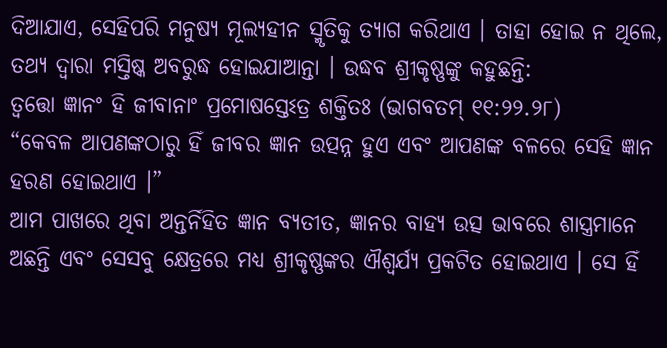ଦିଆଯାଏ, ସେହିପରି ମନୁଷ୍ୟ ମୂଲ୍ୟହୀନ ସ୍ମୃତିକୁ ତ୍ୟାଗ କରିଥାଏ । ତାହା ହୋଇ ନ ଥିଲେ, ତଥ୍ୟ ଦ୍ୱାରା ମସ୍ତିଷ୍କ ଅବରୁଦ୍ଧ ହୋଇଯାଆନ୍ତା । ଉଦ୍ଧବ ଶ୍ରୀକୃଷ୍ଣଙ୍କୁ କହୁଛନ୍ତି:
ତ୍ୱତ୍ତୋ ଜ୍ଞାନଂ ହି ଜୀବାନାଂ ପ୍ରମୋଷସ୍ତେଽତ୍ର ଶକ୍ତିତଃ (ଭାଗବତମ୍ ୧୧:୨୨.୨୮)
“କେବଳ ଆପଣଙ୍କଠାରୁ ହିଁ ଜୀବର ଜ୍ଞାନ ଉତ୍ପନ୍ନ ହୁଏ ଏବଂ ଆପଣଙ୍କ ବଳରେ ସେହି ଜ୍ଞାନ ହରଣ ହୋଇଥାଏ ।”
ଆମ ପାଖରେ ଥିବା ଅନ୍ତର୍ନିହିତ ଜ୍ଞାନ ବ୍ୟତୀତ, ଜ୍ଞାନର ବାହ୍ୟ ଉତ୍ସ ଭାବରେ ଶାସ୍ତ୍ରମାନେ ଅଛନ୍ତି ଏବଂ ସେସବୁ କ୍ଷେତ୍ରରେ ମଧ୍ୟ ଶ୍ରୀକୃଷ୍ଣଙ୍କର ଐଶ୍ୱର୍ଯ୍ୟ ପ୍ରକଟିତ ହୋଇଥାଏ । ସେ ହିଁ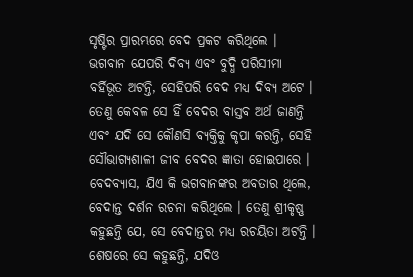ସୃଷ୍ଟିର ପ୍ରାରମ୍ଭରେ ବେଦ ପ୍ରକଟ କରିଥିଲେ । ଭଗବାନ ଯେପରି ଦିବ୍ୟ ଏବଂ ବୁଦ୍ଧି ପରିସୀମା ବର୍ହିଭୂତ ଅଟନ୍ତି, ସେହିପରି ବେଦ ମଧ୍ୟ ଦିବ୍ୟ ଅଟେ । ତେଣୁ କେବଳ ସେ ହିଁ ବେଦର ବାସ୍ତବ ଅର୍ଥ ଜାଣନ୍ତି ଏବଂ ଯଦି ସେ କୌଣସି ବ୍ୟକ୍ତିକୁ କୃପା କରନ୍ତି, ସେହି ସୌଭାଗ୍ୟଶାଳୀ ଜୀବ ବେଦର ଜ୍ଞାତା ହୋଇପାରେ । ବେଦବ୍ୟାସ, ଯିଏ କି ଭଗବାନଙ୍କର ଅବତାର ଥିଲେ, ବେଦାନ୍ତ ଦର୍ଶନ ରଚନା କରିଥିଲେ । ତେଣୁ ଶ୍ରୀକୃଷ୍ଣ କହୁଛନ୍ତି ଯେ, ସେ ବେଦାନ୍ତର ମଧ୍ୟ ରଚୟିତା ଅଟନ୍ତି ।
ଶେଷରେ ସେ କହୁଛନ୍ତି, ଯଦିଓ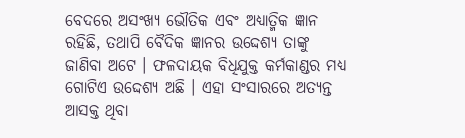ବେଦରେ ଅସଂଖ୍ୟ ଭୌତିକ ଏବଂ ଅଧ୍ୟାତ୍ମିକ ଜ୍ଞାନ ରହିଛି, ତଥାପି ବୈଦିକ ଜ୍ଞାନର ଉଦ୍ଦେଶ୍ୟ ତାଙ୍କୁ ଜାଣିବା ଅଟେ । ଫଳଦାୟକ ବିଧିଯୁକ୍ତ କର୍ମକାଣ୍ଡର ମଧ୍ୟ ଗୋଟିଏ ଉଦ୍ଦେଶ୍ୟ ଅଛି । ଏହା ସଂସାରରେ ଅତ୍ୟନ୍ତ ଆସକ୍ତ ଥିବା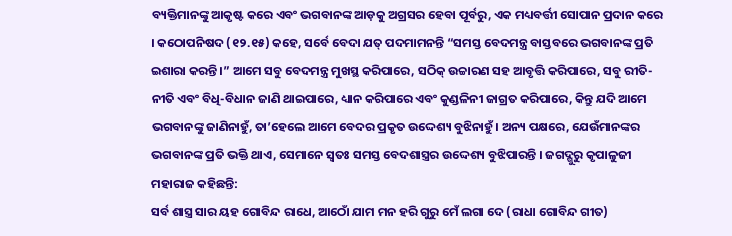ବ୍ୟକ୍ତିମାନଙ୍କୁ ଆକୃଷ୍ଟ କରେ ଏବଂ ଭଗବାନଙ୍କ ଆଡ଼କୁ ଅଗ୍ରସର ହେବା ପୂର୍ବରୁ, ଏକ ମଧ୍ୟବର୍ତ୍ତୀ ସୋପାନ ପ୍ରଦାନ କରେ । କଠୋପନିଷଦ (୧୨.୧୫) କହେ, ସର୍ବେ ବେଦା ଯତ୍ ପଦମାମନନ୍ତି “ସମସ୍ତ ବେଦମନ୍ତ୍ର ବାସ୍ତବରେ ଭଗବାନଙ୍କ ପ୍ରତି ଇଶାରା କରନ୍ତି ।” ଆମେ ସବୁ ବେଦମନ୍ତ୍ର ମୁଖସ୍ଥ କରିପାରେ, ସଠିକ୍ ଉଚ୍ଚାରଣ ସହ ଆବୃତ୍ତି କରିପାରେ, ସବୁ ରୀତି-ନୀତି ଏବଂ ବିଧି-ବିଧାନ ଜାଣି ଥାଇପାରେ, ଧ୍ୟାନ କରିପାରେ ଏବଂ କୁଣ୍ଡଳିନୀ ଜାଗ୍ରତ କରିପାରେ, କିନ୍ତୁ ଯଦି ଆମେ ଭଗବାନଙ୍କୁ ଜାଣିନାହୁଁ, ତା’ହେଲେ ଆମେ ବେଦର ପ୍ରକୃତ ଉଦ୍ଦେଶ୍ୟ ବୁଝିନାହୁଁ । ଅନ୍ୟ ପକ୍ଷରେ, ଯେଉଁମାନଙ୍କର ଭଗବାନଙ୍କ ପ୍ରତି ଭକ୍ତି ଥାଏ, ସେମାନେ ସ୍ୱତଃ ସମସ୍ତ ବେଦଶାସ୍ତ୍ରର ଉଦ୍ଦେଶ୍ୟ ବୁଝିପାରନ୍ତି । ଜଗଦ୍ଗୁରୁ କୃପାଳୁଜୀ ମହାରାଜ କହିଛନ୍ତି:
ସର୍ବ ଶାସ୍ତ୍ର ସାର ୟହ ଗୋବିନ୍ଦ ରାଧେ, ଆଠୋଁ ଯାମ ମନ ହରି ଗୁରୁ ମେଁ ଲଗା ଦେ (ରାଧା ଗୋବିନ୍ଦ ଗୀତ)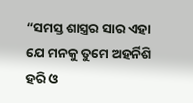“ସମସ୍ତ ଶାସ୍ତ୍ରର ସାର ଏହା ଯେ ମନକୁ ତୁମେ ଅହର୍ନିଶି ହରି ଓ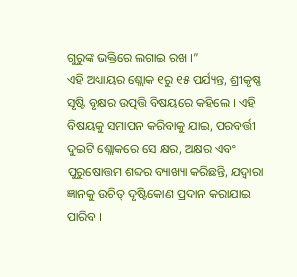ଗୁରୁଙ୍କ ଭକ୍ତିରେ ଲଗାଇ ରଖ ।”
ଏହି ଅଧ୍ୟାୟର ଶ୍ଲୋକ ୧ରୁ ୧୫ ପର୍ଯ୍ୟନ୍ତ, ଶ୍ରୀକୃଷ୍ଣ ସୃଷ୍ଟି ବୃକ୍ଷର ଉତ୍ପତ୍ତି ବିଷୟରେ କହିଲେ । ଏହି ବିଷୟକୁ ସମାପନ କରିବାକୁ ଯାଇ, ପରବର୍ତ୍ତୀ ଦୁଇଟି ଶ୍ଲୋକରେ ସେ କ୍ଷର, ଅକ୍ଷର ଏବଂ ପୁରୁଷୋତ୍ତମ ଶବ୍ଦର ବ୍ୟାଖ୍ୟା କରିଛନ୍ତି, ଯଦ୍ୱାରା ଜ୍ଞାନକୁ ଉଚିତ୍ ଦୃଷ୍ଟିକୋଣ ପ୍ରଦାନ କରାଯାଇ ପାରିବ ।